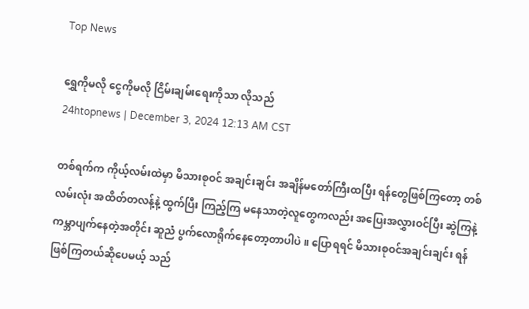Top News

ရွှေကိုမလို ငွေကိုမလို ငြိမ်းချမ်းရေးကိုသာ လိုသည်
24htopnews | December 3, 2024 12:13 AM CST

တစ်ရက်က ကိုယ့်လမ်းထဲမှာ မိသားစုဝင် အချင်းချင်း အချိန်မတော်ကြီးထပြီး ရန်တွေဖြစ်ကြတော့ တစ်လမ်းလုံး အထိတ်တလန့်နဲ့ ထွက်ပြီး ကြည့်ကြ မနေသာတဲ့လူတွေကလည်း အပြေးအလွှားဝင်ပြီး ဆွဲကြနဲ့ ကမ္ဘာပျက်နေတဲ့အတိုင်း ဆူညံ ပွက်လောရိုက်နေတော့တာပါပဲ။ ပြောရရင် မိသားစုဝင်အချင်းချင်း ရန်ဖြစ်ကြတယ်ဆိုပေမယ့် သည်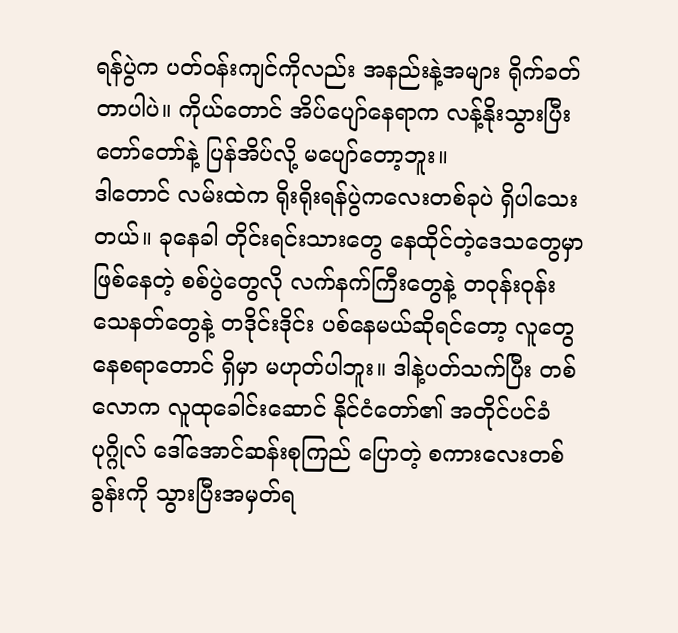ရန်ပွဲက ပတ်ဝန်းကျင်ကိုလည်း အနည်းနဲ့အများ ရိုက်ခတ်တာပါပဲ။ ကိုယ်တောင် အိပ်ပျော်နေရာက လန့်နိုးသွားပြီး တော်တော်နဲ့ ပြန်အိပ်လို့ မပျော်တော့ဘူး။
ဒါတောင် လမ်းထဲက ရိုးရိုးရန်ပွဲကလေးတစ်ခုပဲ ရှိပါသေးတယ်။ ခုနေခါ တိုင်းရင်းသားတွေ နေထိုင်တဲ့ဒေသတွေမှာ ဖြစ်နေတဲ့ စစ်ပွဲတွေလို လက်နက်ကြီးတွေနဲ့ တဝုန်းဝုန်း သေနတ်တွေနဲ့ တဒိုင်းဒိုင်း ပစ်နေမယ်ဆိုရင်တော့ လူတွေ နေစရာတောင် ရှိမှာ မဟုတ်ပါဘူး။ ဒါနဲ့ပတ်သက်ပြီး တစ်လောက လူထုခေါင်းဆောင် နိုင်ငံတော်၏ အတိုင်ပင်ခံပုဂ္ဂိုလ် ဒေါ်အောင်ဆန်းစုကြည် ပြောတဲ့ စကားလေးတစ်ခွန်းကို သွားပြီးအမှတ်ရ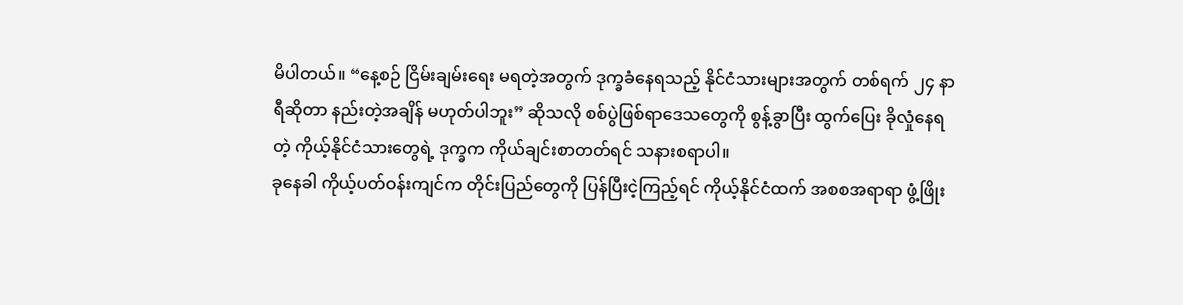မိပါတယ်။ “နေ့စဉ် ငြိမ်းချမ်းရေး မရတဲ့အတွက် ဒုက္ခခံနေရသည့် နိုင်ငံသားများအတွက် တစ်ရက် ၂၄ နာရီဆိုတာ နည်းတဲ့အချိန် မဟုတ်ပါဘူး” ဆိုသလို စစ်ပွဲဖြစ်ရာဒေသတွေကို စွန့်ခွာပြီး ထွက်ပြေး ခိုလှုံနေရတဲ့ ကိုယ့်နိုင်ငံသားတွေရဲ့ ဒုက္ခက ကိုယ်ချင်းစာတတ်ရင် သနားစရာပါ။
ခုနေခါ ကိုယ့်ပတ်ဝန်းကျင်က တိုင်းပြည်တွေကို ပြန်ပြီးငဲ့ကြည့်ရင် ကိုယ့်နိုင်ငံထက် အစစအရာရာ ဖွံ့ဖြိုး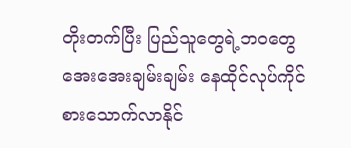တိုးတက်ပြီး ပြည်သူတွေရဲ့ဘဝတွေ အေးအေးချမ်းချမ်း နေထိုင်လုပ်ကိုင် စားသောက်လာနိုင်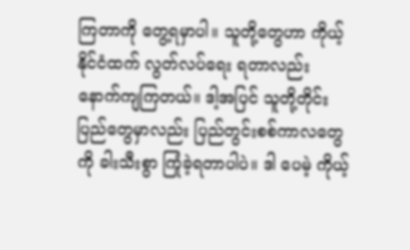ကြတာကို တွေ့ရမှာပါ။ သူတို့တွေဟာ ကိုယ့်နိုင်ငံထက် လွတ်လပ်ရေး ရတာလည်း နောက်ကျကြတယ်။ ဒါ့အပြင် သူတို့တိုင်းပြည်တွေမှာလည်း ပြည်တွင်းစစ်ကာလတွေကို ခါးသီးစွာ ကြုံခဲ့ရတာပါပဲ။ ဒါ ပေမဲ့ ကိုယ့်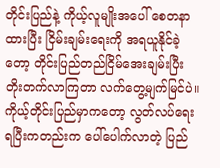တိုင်းပြည်နဲ့ ကိုယ့်လူမျိုးအပေါ် စေတနာထားပြီး ငြိမ်းချမ်းရေးကို အရယူနိုင်ခဲ့ တော့ တိုင်းပြည်တည်ငြိမ်အေးချမ်းပြီး တိုးတက်လာကြတာ လက်တွေ့မျက်မြင်ပဲ။
ကိုယ့်တိုင်းပြည်မှာကတော့ လွတ်လပ်ရေးရပြီးကတည်းက ပေါ်ပေါက်လာတဲ့ ပြည်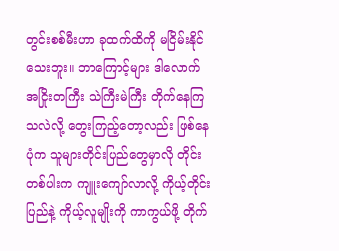တွင်းစစ်မီးဟာ ခုထက်ထိကို မငြိမ်းနိုင်သေးဘူး။ ဘာကြောင့်များ ဒါလောက် အငြိုးတကြီး သဲကြီးမဲကြီး တိုက်နေကြသလဲလို့ တွေးကြည့်တော့လည်း ဖြစ်နေပုံက သူများတိုင်းပြည်တွေမှာလို တိုင်းတစ်ပါးက ကျူးကျော်လာလို့ ကိုယ့်တိုင်းပြည်နဲ့ ကိုယ့်လူမျိုးကို ကာကွယ်ဖို့ တိုက်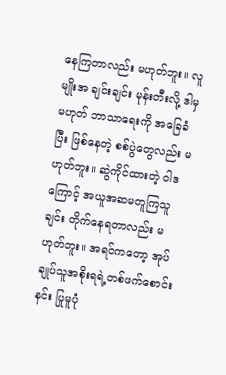နေကြတာလည်း မဟုတ်ဘူး။ လူမျိုးအ ချင်းချင်း မုန်းတီးလို့ ဒါမှမဟုတ် ဘာသာရေးကို အခြေခံပြီး ဖြစ်နေတဲ့ စစ်ပွဲတွေလည်း မဟုတ်ဘူး။ ဆွဲကိုင်ထားတဲ့ ဝါဒကြောင့် အယူအဆမတူကြသူချင်း တိုက်နေရတာလည်း မဟုတ်ဘူး။ အရင်ကတော့ အုပ်ချုပ်သူအစိုးရရဲ့တစ်ဖက်စောင်းနင်း ပြုမူပုံ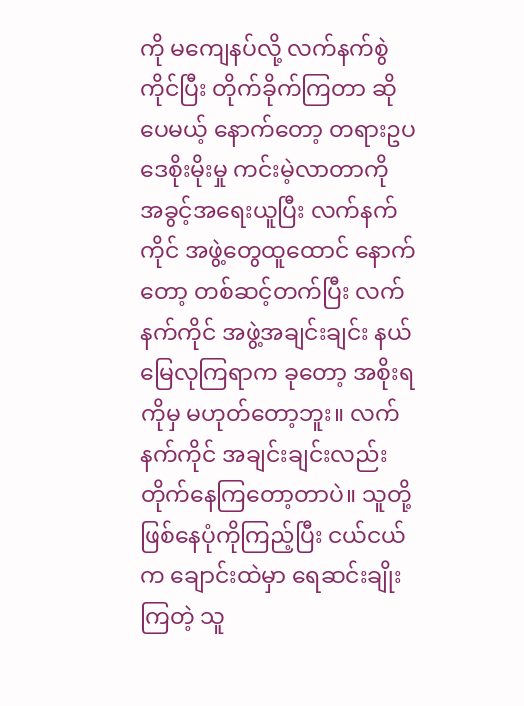ကို မကျေနပ်လို့ လက်နက်စွဲကိုင်ပြီး တိုက်ခိုက်ကြတာ ဆိုပေမယ့် နောက်တော့ တရားဥပဒေစိုးမိုးမှု ကင်းမဲ့လာတာကို အခွင့်အရေးယူပြီး လက်နက်ကိုင် အဖွဲ့တွေထူထောင် နောက်တော့ တစ်ဆင့်တက်ပြီး လက်နက်ကိုင် အဖွဲ့အချင်းချင်း နယ်မြေလုကြရာက ခုတော့ အစိုးရကိုမှ မဟုတ်တော့ဘူး။ လက်နက်ကိုင် အချင်းချင်းလည်း တိုက်နေကြတော့တာပဲ။ သူတို့ဖြစ်နေပုံကိုကြည့်ပြီး ငယ်ငယ်က ချောင်းထဲမှာ ရေဆင်းချိုးကြတဲ့ သူ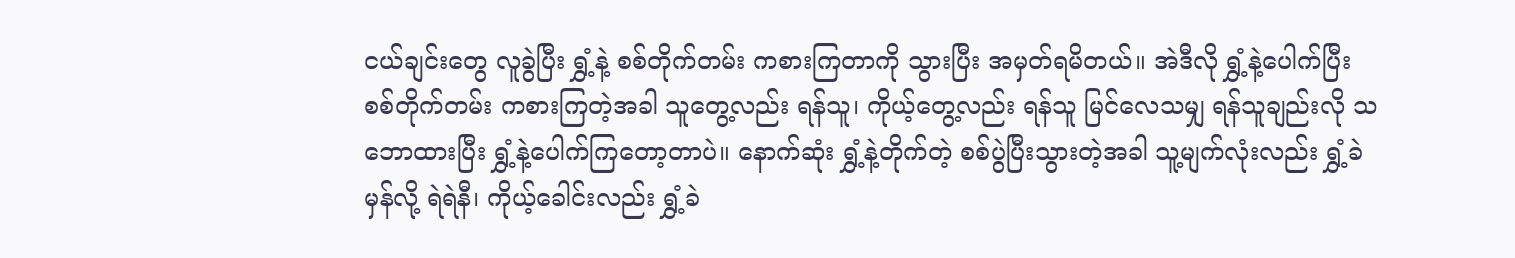ငယ်ချင်းတွေ လူခွဲပြီး ရွှံ့နဲ့ စစ်တိုက်တမ်း ကစားကြတာကို သွားပြီး အမှတ်ရမိတယ်။ အဲဒီလို ရွှံ့နဲ့ပေါက်ပြီး စစ်တိုက်တမ်း ကစားကြတဲ့အခါ သူတွေ့လည်း ရန်သူ၊ ကိုယ့်တွေ့လည်း ရန်သူ မြင်လေသမျှ ရန်သူချည်းလို သဘောထားပြီး ရွှံ့နဲ့ပေါက်ကြတော့တာပဲ။ နောက်ဆုံး ရွှံ့နဲ့တိုက်တဲ့ စစ်ပွဲပြီးသွားတဲ့အခါ သူ့မျက်လုံးလည်း ရွှံ့ခဲမှန်လို့ ရဲရဲနီ၊ ကိုယ့်ခေါင်းလည်း ရွှံ့ခဲ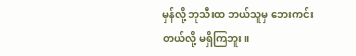မှန်လို့ ဘုသီးထ ဘယ်သူမှ ဘေးကင်းတယ်လို့ မရှိကြဘူး။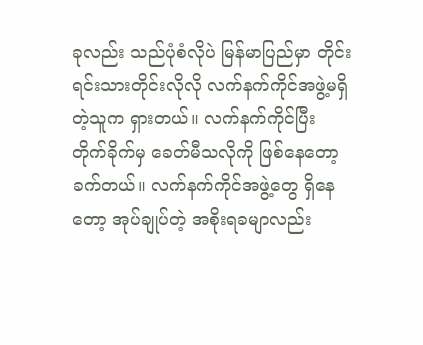ခုလည်း သည်ပုံစံလိုပဲ မြန်မာပြည်မှာ တိုင်းရင်းသားတိုင်းလိုလို လက်နက်ကိုင်အဖွဲ့မရှိတဲ့သူက ရှားတယ်။ လက်နက်ကိုင်ပြီး တိုက်ခိုက်မှ ခေတ်မီသလိုကို ဖြစ်နေတော့ ခက်တယ်။ လက်နက်ကိုင်အဖွဲ့တွေ ရှိနေတော့ အုပ်ချုပ်တဲ့ အစိုးရခမျာလည်း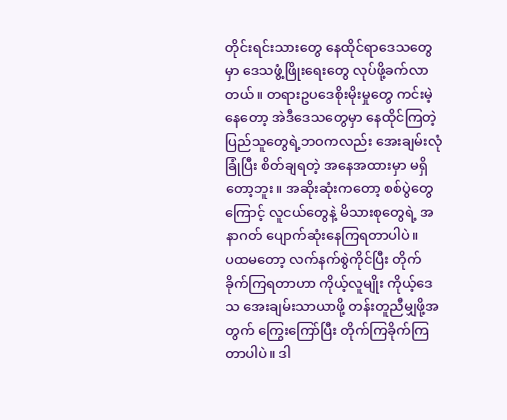တိုင်းရင်းသားတွေ နေထိုင်ရာဒေသတွေမှာ ဒေသဖွံ့ဖြိုးရေးတွေ လုပ်ဖို့ခက်လာတယ်။ တရားဥပဒေစိုးမိုးမှုတွေ ကင်းမဲ့နေတော့ အဲဒီဒေသတွေမှာ နေထိုင်ကြတဲ့ ပြည်သူတွေရဲ့ဘဝကလည်း အေးချမ်းလုံခြုံပြီး စိတ်ချရတဲ့ အနေအထားမှာ မရှိတော့ဘူး။ အဆိုးဆုံးကတော့ စစ်ပွဲတွေကြောင့် လူငယ်တွေနဲ့ မိသားစုတွေရဲ့ အနာဂတ် ပျောက်ဆုံးနေကြရတာပါပဲ။
ပထမတော့ လက်နက်စွဲကိုင်ပြီး တိုက်ခိုက်ကြရတာဟာ ကိုယ့်လူမျိုး ကိုယ့်ဒေသ အေးချမ်းသာယာဖို့ တန်းတူညီမျှဖို့အတွက် ကြွေးကြော်ပြီး တိုက်ကြခိုက်ကြတာပါပဲ။ ဒါ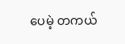ပေမဲ့ တကယ်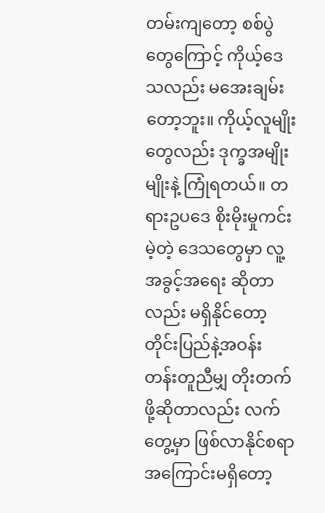တမ်းကျတော့ စစ်ပွဲတွေကြောင့် ကိုယ့်ဒေသလည်း မအေးချမ်းတော့ဘူး။ ကိုယ့်လူမျိုးတွေလည်း ဒုက္ခအမျိုးမျိုးနဲ့ ကြုံရတယ်။ တရားဥပဒေ စိုးမိုးမှုကင်းမဲ့တဲ့ ဒေသတွေမှာ လူ့အခွင့်အရေး ဆိုတာလည်း မရှိနိုင်တော့ တိုင်းပြည်နဲ့အဝန်း တန်းတူညီမျှ တိုးတက်ဖို့ဆိုတာလည်း လက်တွေ့မှာ ဖြစ်လာနိုင်စရာ အကြောင်းမရှိတော့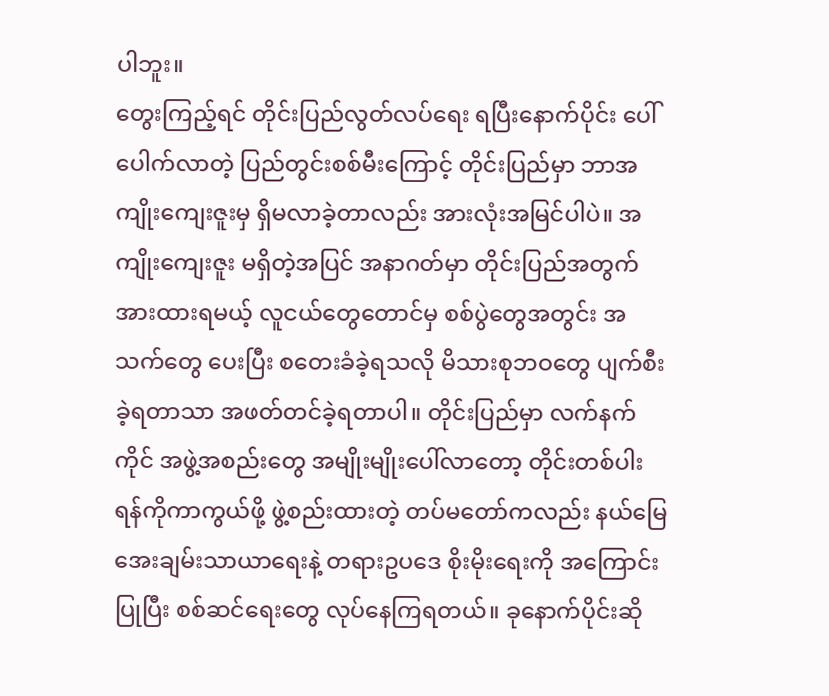ပါဘူး။
တွေးကြည့်ရင် တိုင်းပြည်လွတ်လပ်ရေး ရပြီးနောက်ပိုင်း ပေါ်ပေါက်လာတဲ့ ပြည်တွင်းစစ်မီးကြောင့် တိုင်းပြည်မှာ ဘာအကျိုးကျေးဇူးမှ ရှိမလာခဲ့တာလည်း အားလုံးအမြင်ပါပဲ။ အကျိုးကျေးဇူး မရှိတဲ့အပြင် အနာဂတ်မှာ တိုင်းပြည်အတွက် အားထားရမယ့် လူငယ်တွေတောင်မှ စစ်ပွဲတွေအတွင်း အသက်တွေ ပေးပြီး စတေးခံခဲ့ရသလို မိသားစုဘဝတွေ ပျက်စီးခဲ့ရတာသာ အဖတ်တင်ခဲ့ရတာပါ။ တိုင်းပြည်မှာ လက်နက်ကိုင် အဖွဲ့အစည်းတွေ အမျိုးမျိုးပေါ်လာတော့ တိုင်းတစ်ပါး ရန်ကိုကာကွယ်ဖို့ ဖွဲ့စည်းထားတဲ့ တပ်မတော်ကလည်း နယ်မြေအေးချမ်းသာယာရေးနဲ့ တရားဥပဒေ စိုးမိုးရေးကို အကြောင်းပြုပြီး စစ်ဆင်ရေးတွေ လုပ်နေကြရတယ်။ ခုနောက်ပိုင်းဆို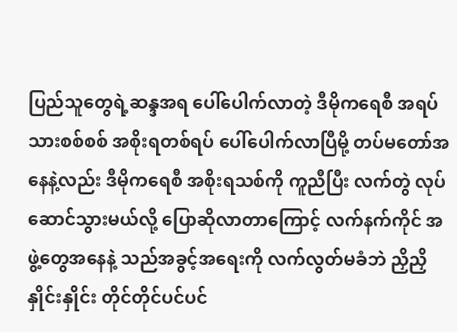ပြည်သူတွေရဲ့ဆန္ဒအရ ပေါ်ပေါက်လာတဲ့ ဒီမိုကရေစီ အရပ်သားစစ်စစ် အစိုးရတစ်ရပ် ပေါ်ပေါက်လာပြီမို့ တပ်မတော်အနေနဲ့လည်း ဒီမိုကရေစီ အစိုးရသစ်ကို ကူညီပြီး လက်တွဲ လုပ်ဆောင်သွားမယ်လို့ ပြောဆိုလာတာကြောင့် လက်နက်ကိုင် အဖွဲ့တွေအနေနဲ့ သည်အခွင့်အရေးကို လက်လွတ်မခံဘဲ ညှိညှိနှိုင်းနှိုင်း တိုင်တိုင်ပင်ပင်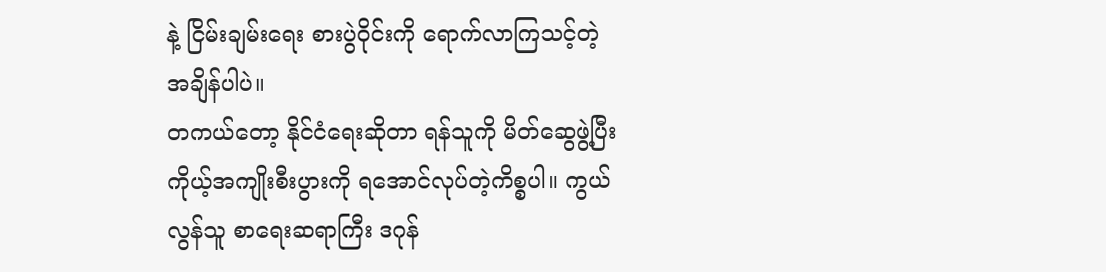နဲ့ ငြိမ်းချမ်းရေး စားပွဲဝိုင်းကို ရောက်လာကြသင့်တဲ့ အချိန်ပါပဲ။
တကယ်တော့ နိုင်ငံရေးဆိုတာ ရန်သူကို မိတ်ဆွေဖွဲ့ပြီး ကိုယ့်အကျိုးစီးပွားကို ရအောင်လုပ်တဲ့ကိစ္စပါ။ ကွယ်လွန်သူ စာရေးဆရာကြီး ဒဂုန်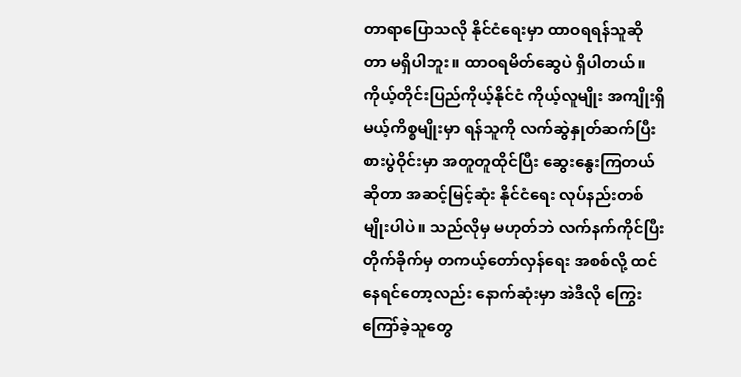တာရာပြောသလို နိုင်ငံရေးမှာ ထာဝရရန်သူဆိုတာ မရှိပါဘူး။ ထာဝရမိတ်ဆွေပဲ ရှိပါတယ်။ ကိုယ့်တိုင်းပြည်ကိုယ့်နိုင်ငံ ကိုယ့်လူမျိုး အကျိုးရှိမယ့်ကိစ္စမျိုးမှာ ရန်သူကို လက်ဆွဲနှုတ်ဆက်ပြီး စားပွဲဝိုင်းမှာ အတူတူထိုင်ပြီး ဆွေးနွေးကြတယ်ဆိုတာ အဆင့်မြင့်ဆုံး နိုင်ငံရေး လုပ်နည်းတစ်မျိုးပါပဲ။ သည်လိုမှ မဟုတ်ဘဲ လက်နက်ကိုင်ပြီး တိုက်ခိုက်မှ တကယ့်တော်လှန်ရေး အစစ်လို့ ထင်နေရင်တော့လည်း နောက်ဆုံးမှာ အဲဒီလို ကြွေးကြော်ခဲ့သူတွေ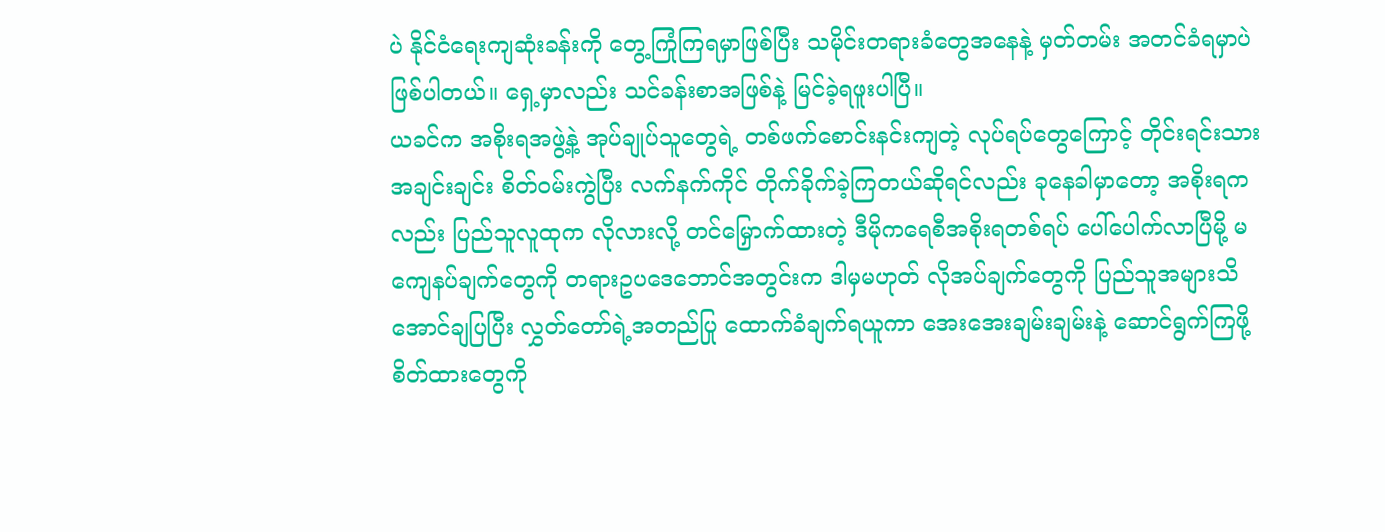ပဲ နိုင်ငံရေးကျဆုံးခန်းကို တွေ့ကြုံကြရမှာဖြစ်ပြီး သမိုင်းတရားခံတွေအနေနဲ့ မှတ်တမ်း အတင်ခံရမှာပဲဖြစ်ပါတယ်။ ရှေ့မှာလည်း သင်ခန်းစာအဖြစ်နဲ့ မြင်ခဲ့ရဖူးပါပြီ။
ယခင်က အစိုးရအဖွဲ့နဲ့ အုပ်ချုပ်သူတွေရဲ့ တစ်ဖက်စောင်းနင်းကျတဲ့ လုပ်ရပ်တွေကြောင့် တိုင်းရင်းသားအချင်းချင်း စိတ်ဝမ်းကွဲပြီး လက်နက်ကိုင် တိုက်ခိုက်ခဲ့ကြတယ်ဆိုရင်လည်း ခုနေခါမှာတော့ အစိုးရကလည်း ပြည်သူလူထုက လိုလားလို့ တင်မြှောက်ထားတဲ့ ဒီမိုကရေစီအစိုးရတစ်ရပ် ပေါ်ပေါက်လာပြီမို့ မကျေနပ်ချက်တွေကို တရားဥပဒေဘောင်အတွင်းက ဒါမှမဟုတ် လိုအပ်ချက်တွေကို ပြည်သူအများသိအောင်ချပြပြီး လွှတ်တော်ရဲ့အတည်ပြု ထောက်ခံချက်ရယူကာ အေးအေးချမ်းချမ်းနဲ့ ဆောင်ရွက်ကြဖို့ စိတ်ထားတွေကို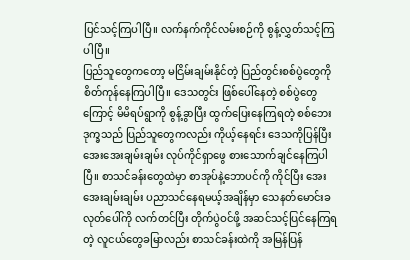ပြင်သင့်ကြပါပြီ။ လက်နက်ကိုင်လမ်းစဉ်ကို စွန့်လွှတ်သင့်ကြပါပြီ။
ပြည်သူတွေကတော့ မငြိမ်းချမ်းနိုင်တဲ့ ပြည်တွင်းစစ်ပွဲတွေကို စိတ်ကုန်နေကြပါပြီ။ ဒေသတွင်း ဖြစ်ပေါ်နေတဲ့ စစ်ပွဲတွေကြောင့် မိမိရပ်ရွာကို စွန့်ခွာပြီး ထွက်ပြေးနေကြရတဲ့ စစ်ဘေးဒုက္ခသည် ပြည်သူတွေကလည်း ကိုယ့်နေရင်း ဒေသကိုပြန်ပြီး အေးအေးချမ်းချမ်း လုပ်ကိုင်ရှာဖွေ စားသောက်ချင်နေကြပါပြီ။ စာသင်ခန်းတွေထဲမှာ စာအုပ်နဲ့ဘောပင်ကို ကိုင်ပြီး အေးအေးချမ်းချမ်း ပညာသင်နေရမယ့်အချိန်မှာ သေနတ်မောင်းခလုတ်ပေါ်ကို လက်တင်ပြီး တိုက်ပွဲဝင်ဖို့ အဆင်သင့်ပြင်နေကြရတဲ့ လူငယ်တွေခမြာလည်း စာသင်ခန်းထဲကို အမြန်ပြန်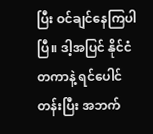ပြီး ဝင်ချင်နေကြပါပြီ။ ဒါ့အပြင် နိုင်ငံတကာနဲ့ ရင်ပေါင်တန်းပြီး အဘက်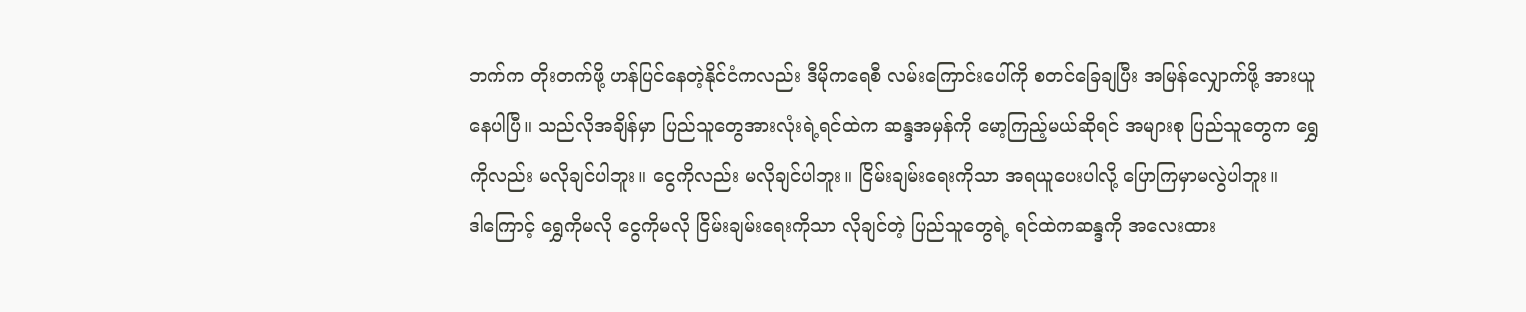ဘက်က တိုးတက်ဖို့ ဟန်ပြင်နေတဲ့နိုင်ငံကလည်း ဒီမိုကရေစီ လမ်းကြောင်းပေါ်ကို စတင်ခြေချပြီး အမြန်လျှောက်ဖို့ အားယူနေပါပြီ။ သည်လိုအချိန်မှာ ပြည်သူတွေအားလုံးရဲ့ရင်ထဲက ဆန္ဒအမှန်ကို မော့ကြည့်မယ်ဆိုရင် အများစု ပြည်သူတွေက ရွှေကိုလည်း မလိုချင်ပါဘူး။ ငွေကိုလည်း မလိုချင်ပါဘူး။ ငြိမ်းချမ်းရေးကိုသာ အရယူပေးပါလို့ ပြောကြမှာမလွဲပါဘူး။
ဒါကြောင့် ရွှေကိုမလို ငွေကိုမလို ငြိမ်းချမ်းရေးကိုသာ လိုချင်တဲ့ ပြည်သူတွေရဲ့ ရင်ထဲကဆန္ဒကို အလေးထား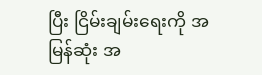ပြီး ငြိမ်းချမ်းရေးကို အမြန်ဆုံး အ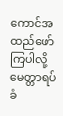ကောင်အထည်ဖော်ကြပါလို့ မေတ္တာရပ်ခံ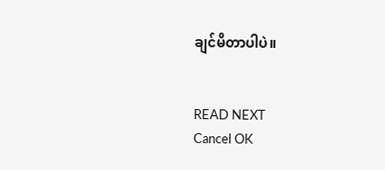ချင်မိတာပါပဲ။


READ NEXT
Cancel OK